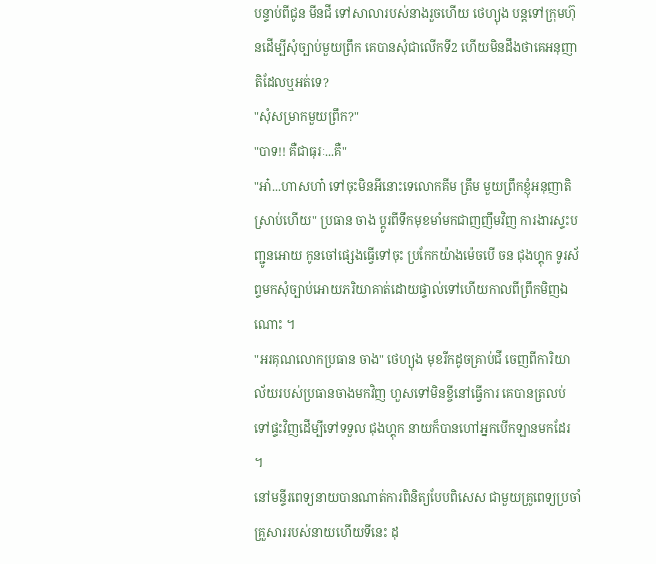បន្ទាប់ពីជូន មីនជី ទៅសាលារបស់នាងរួចហើយ ថេហ្យុង បន្តទៅក្រុមហ៊ុនដើម្បីសុំច្បាប់មួយព្រឹក គេបានសុំជាលើកទី2 ហើយមិនដឹងថាគេអនុញាតិដែលឬអត់ទេ?
"សុំសម្រាកមួយព្រឹក?"
"បាទ!! គឺជាធុរៈ...គឺ"
"អា៎...ហាសហា៎ ទៅចុះមិនអីនោះទេលោកគីម ត្រឹម មួយព្រឹកខ្ញុំអនុញាតិស្រាប់ហើយ" ប្រធាន ចាង ប្តូរពីទឹកមុខមាំមកជាញញឹមវិញ ការងារស្ទះបញ្ជូនអោយ កូនចៅផ្សេងធ្វើទៅចុះ ប្រកែកយ៉ាងម៉េចបើ ចន ជុងហ្គុក ទូរស័ព្ទមកសុំច្បាប់អោយភរិយាគាត់ដោយផ្ទាល់ទៅហើយកាលពីព្រឹកមិញឯណោះ ។
"អរគុណលោកប្រធាន ចាង" ថេហ្យុង មុខរីកដូចគ្រាប់ជី ចេញពីការិយាល័យរបស់ប្រធានចាងមកវិញ ហួសទៅមិនខ្ចីនៅធ្វើការ គេបានត្រលប់ទៅផ្ទះវិញដើម្បីទៅទទួល ជុងហ្គុក នាយក៏បានហៅអ្នកបើកឡានមកដែរ ។
នៅមន្ទីរពេទ្យនាយបានណាត់ការពិនិត្យបែបពិសេស ជាមួយគ្រូពេទ្យប្រចាំគ្រួសាររបស់នាយហើយទីនេះ ដុ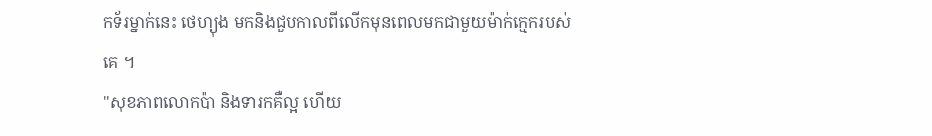កទ័រម្នាក់នេះ ថេហ្យុង មកនិងជួបកាលពីលើកមុនពេលមកជាមួយម៉ាក់ក្មេករបស់គេ ។
"សុខភាពលោកប៉ា និងទារកគឺល្អ ហើយ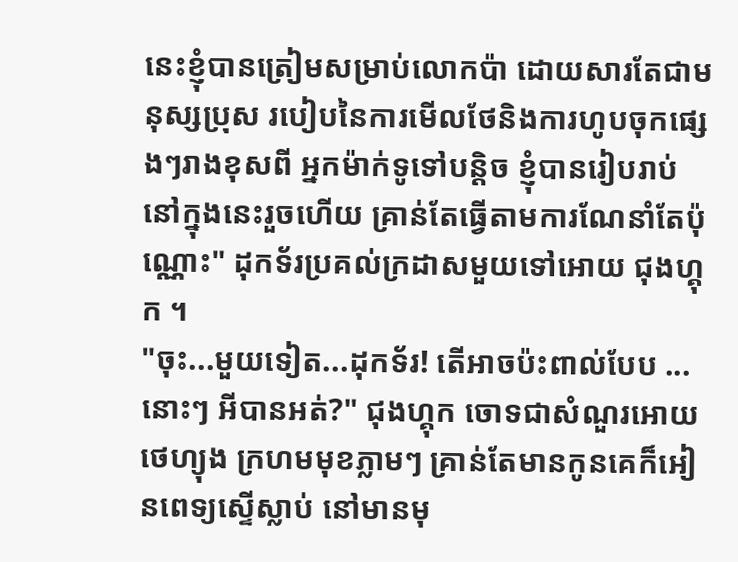នេះខ្ញុំបានត្រៀមសម្រាប់លោកប៉ា ដោយសារតែជាមនុស្សប្រុស របៀបនៃការមើលថែនិងការហូបចុកផ្សេងៗរាងខុសពី អ្នកម៉ាក់ទូទៅបន្តិច ខ្ញុំបានរៀបរាប់នៅក្នុងនេះរួចហើយ គ្រាន់តែធ្វើតាមការណែនាំតែប៉ុណ្ណោះ" ដុកទ័រប្រគល់ក្រដាសមួយទៅអោយ ជុងហ្គុក ។
"ចុះ...មួយទៀត...ដុកទ័រ! តើអាចប៉ះពាល់បែប ... នោះៗ អីបានអត់?" ជុងហ្គុក ចោទជាសំណួរអោយ ថេហ្យុង ក្រហមមុខភ្លាមៗ គ្រាន់តែមានកូនគេក៏អៀនពេទ្យស្ទើស្លាប់ នៅមានមុ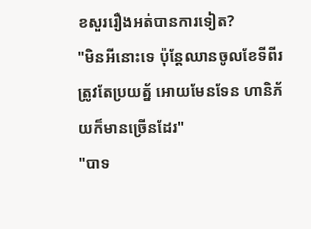ខសួររឿងអត់បានការទៀត?
"មិនអីនោះទេ ប៉ុន្តែឈានចូលខែទីពីរត្រូវតែប្រយត្ន័ អោយមែនទែន ហានិភ័យក៏មានច្រើនដែរ"
"បាទ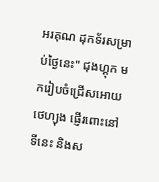អរគុណ ដុកទ័រសម្រាប់ថ្ងៃនេះ" ជុងហ្គុក មករៀបចំជ្រើសអោយ ថេហ្យុង ផ្ញើរពោះនៅទីនេះ និងស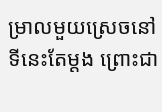ម្រាលមួយស្រេចនៅទីនេះតែម្តង ព្រោះជា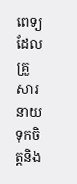ពេទ្យ ដែលគ្រួសារនាយទុកចិត្តនិង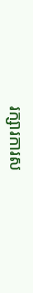រក្សារការស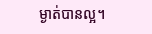ម្ងាត់បានល្អ។